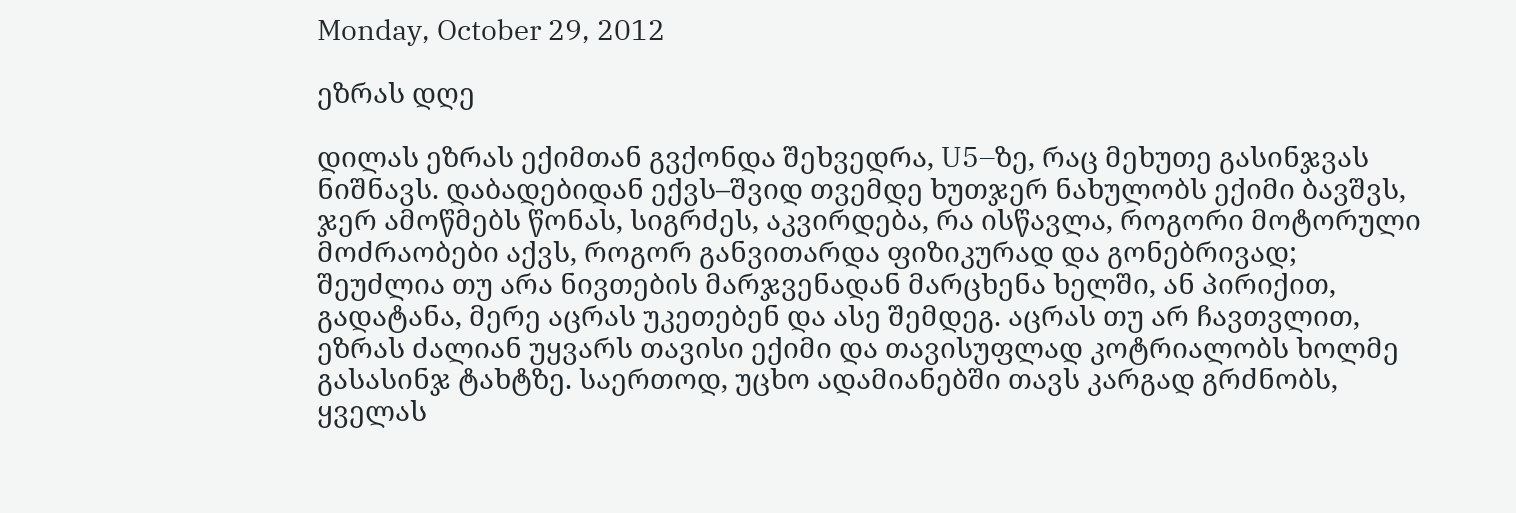Monday, October 29, 2012

ეზრას დღე

დილას ეზრას ექიმთან გვქონდა შეხვედრა, U5–ზე, რაც მეხუთე გასინჯვას ნიშნავს. დაბადებიდან ექვს–შვიდ თვემდე ხუთჯერ ნახულობს ექიმი ბავშვს, ჯერ ამოწმებს წონას, სიგრძეს, აკვირდება, რა ისწავლა, როგორი მოტორული მოძრაობები აქვს, როგორ განვითარდა ფიზიკურად და გონებრივად; შეუძლია თუ არა ნივთების მარჯვენადან მარცხენა ხელში, ან პირიქით, გადატანა, მერე აცრას უკეთებენ და ასე შემდეგ. აცრას თუ არ ჩავთვლით, ეზრას ძალიან უყვარს თავისი ექიმი და თავისუფლად კოტრიალობს ხოლმე გასასინჯ ტახტზე. საერთოდ, უცხო ადამიანებში თავს კარგად გრძნობს, ყველას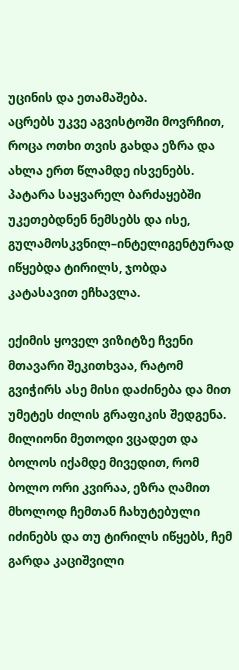უცინის და ეთამაშება.
აცრებს უკვე აგვისტოში მოვრჩით, როცა ოთხი თვის გახდა ეზრა და ახლა ერთ წლამდე ისვენებს. პატარა საყვარელ ბარძაყებში უკეთებდნენ ნემსებს და ისე, გულამოსკვნილ–ინტელიგენტურად იწყებდა ტირილს, ჯობდა კატასავით ეჩხავლა.

ექიმის ყოველ ვიზიტზე ჩვენი მთავარი შეკითხვაა, რატომ გვიჭირს ასე მისი დაძინება და მით უმეტეს ძილის გრაფიკის შედგენა. მილიონი მეთოდი ვცადეთ და ბოლოს იქამდე მივედით, რომ ბოლო ორი კვირაა, ეზრა ღამით მხოლოდ ჩემთან ჩახუტებული იძინებს და თუ ტირილს იწყებს, ჩემ გარდა კაციშვილი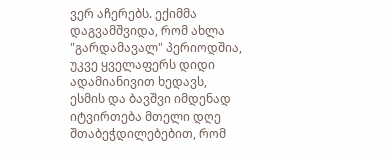ვერ აჩერებს. ექიმმა დაგვამშვიდა, რომ ახლა "გარდამავალ" პერიოდშია, უკვე ყველაფერს დიდი ადამიანივით ხედავს, ესმის და ბავშვი იმდენად იტვირთება მთელი დღე შთაბეჭდილებებით, რომ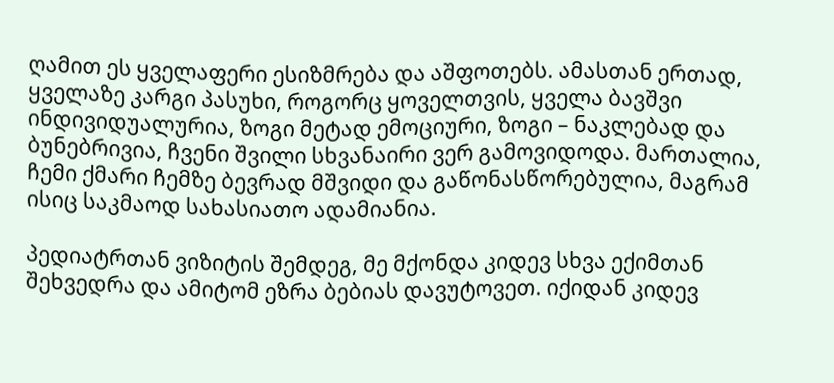ღამით ეს ყველაფერი ესიზმრება და აშფოთებს. ამასთან ერთად, ყველაზე კარგი პასუხი, როგორც ყოველთვის, ყველა ბავშვი ინდივიდუალურია, ზოგი მეტად ემოციური, ზოგი – ნაკლებად და ბუნებრივია, ჩვენი შვილი სხვანაირი ვერ გამოვიდოდა. მართალია, ჩემი ქმარი ჩემზე ბევრად მშვიდი და გაწონასწორებულია, მაგრამ ისიც საკმაოდ სახასიათო ადამიანია.

პედიატრთან ვიზიტის შემდეგ, მე მქონდა კიდევ სხვა ექიმთან შეხვედრა და ამიტომ ეზრა ბებიას დავუტოვეთ. იქიდან კიდევ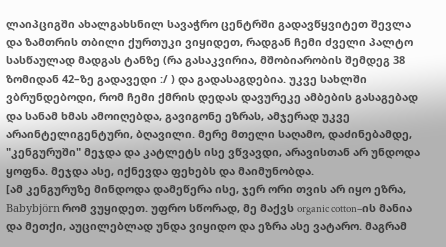ლაიპციგში ახალგახსნილ სავაჭრო ცენტრში გადავწყვიტეთ შევლა და ზამთრის თბილი ქურთუკი ვიყიდეთ, რადგან ჩემი ძველი პალტო სასწაულად მადგას ტანზე (რა გასაკვირია, მშობიარობის შემდეგ 38 ზომიდან 42–ზე გადავედი :/ ) და გადასაგდებია. უკვე სახლში ვბრუნდებოდი, რომ ჩემი ქმრის დედას დავურეკე ამბების გასაგებად და სანამ ხმას ამოიღებდა, გავიგონე ეზრას, ამჯერად უკვე არაინტელიგენტური, ბღავილი. მერე მთელი საღამო, დაძინებამდე, "კენგურუში" მეჯდა და კატლეტს ისე ვწვავდი, არავისთან არ უნდოდა ყოფნა. მეჯდა ასე, იქნევდა ფეხებს და მაიმუნობდა.
[ამ კენგურუზე მინდოდა დამეწერა ისე, ჯერ ორი თვის არ იყო ეზრა, Babybjörn რომ ვუყიდეთ. უფრო სწორად, მე მაქვს organic cotton–ის მანია და მეთქი, აუცილებლად უნდა ვიყიდო და ეზრა ასე ვატარო. მაგრამ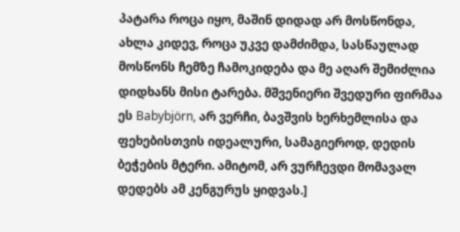პატარა როცა იყო, მაშინ დიდად არ მოსწონდა, ახლა კიდევ, როცა უკვე დამძიმდა, სასწაულად მოსწონს ჩემზე ჩამოკიდება და მე აღარ შემიძლია დიდხანს მისი ტარება. მშვენიერი შვედური ფირმაა ეს Babybjörn, არ ვერჩი, ბავშვის ხერხემლისა და ფეხებისთვის იდეალური, სამაგიეროდ, დედის ბეჭების მტერი. ამიტომ, არ ვურჩევდი მომავალ დედებს ამ კენგურუს ყიდვას.]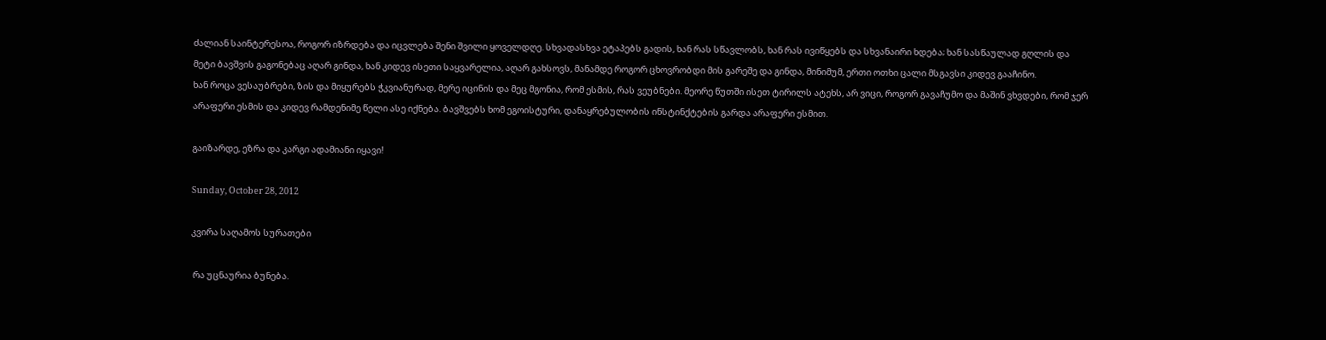ძალიან საინტერესოა, როგორ იზრდება და იცვლება შენი შვილი ყოველდღე. სხვადასხვა ეტაპებს გადის, ხან რას სწავლობს, ხან რას ივიწყებს და სხვანაირი ხდება; ხან სასწაულად გღლის და მეტი ბავშვის გაგონებაც აღარ გინდა, ხან კიდევ ისეთი საყვარელია, აღარ გახსოვს, მანამდე როგორ ცხოვრობდი მის გარეშე და გინდა, მინიმუმ, ერთი ოთხი ცალი მსგავსი კიდევ გააჩინო.
ხან როცა ვესაუბრები, ზის და მიყურებს ჭკვიანურად, მერე იცინის და მეც მგონია, რომ ესმის, რას ვეუბნები. მეორე წუთში ისეთ ტირილს ატეხს, არ ვიცი, როგორ გავაჩუმო და მაშინ ვხვდები, რომ ჯერ არაფერი ესმის და კიდევ რამდენიმე წელი ასე იქნება. ბავშვებს ხომ ეგოისტური, დანაყრებულობის ინსტინქტების გარდა არაფერი ესმით.

გაიზარდე, ეზრა და კარგი ადამიანი იყავი!

Sunday, October 28, 2012

კვირა საღამოს სურათები

 რა უცნაურია ბუნება.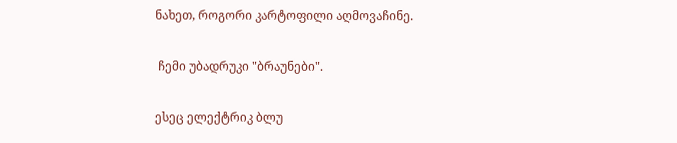ნახეთ, როგორი კარტოფილი აღმოვაჩინე.

 ჩემი უბადრუკი "ბრაუნები".

ესეც ელექტრიკ ბლუ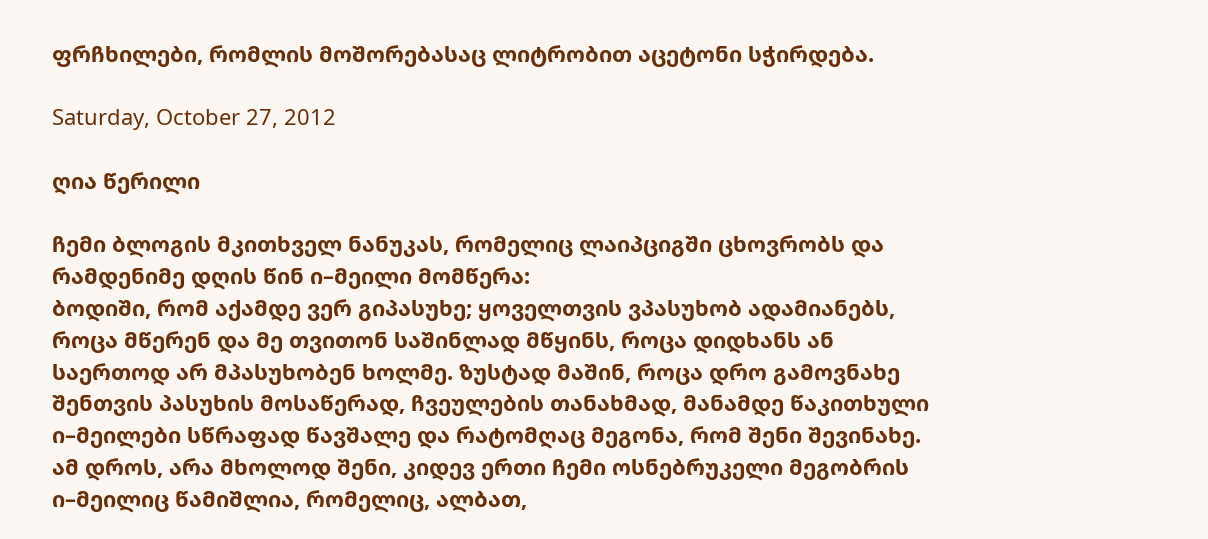ფრჩხილები, რომლის მოშორებასაც ლიტრობით აცეტონი სჭირდება.

Saturday, October 27, 2012

ღია წერილი

ჩემი ბლოგის მკითხველ ნანუკას, რომელიც ლაიპციგში ცხოვრობს და რამდენიმე დღის წინ ი–მეილი მომწერა:
ბოდიში, რომ აქამდე ვერ გიპასუხე; ყოველთვის ვპასუხობ ადამიანებს, როცა მწერენ და მე თვითონ საშინლად მწყინს, როცა დიდხანს ან საერთოდ არ მპასუხობენ ხოლმე. ზუსტად მაშინ, როცა დრო გამოვნახე შენთვის პასუხის მოსაწერად, ჩვეულების თანახმად, მანამდე წაკითხული ი–მეილები სწრაფად წავშალე და რატომღაც მეგონა, რომ შენი შევინახე. ამ დროს, არა მხოლოდ შენი, კიდევ ერთი ჩემი ოსნებრუკელი მეგობრის ი–მეილიც წამიშლია, რომელიც, ალბათ,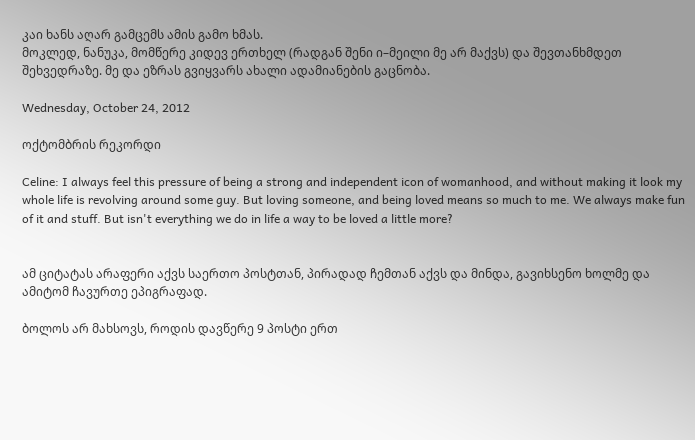კაი ხანს აღარ გამცემს ამის გამო ხმას.
მოკლედ, ნანუკა, მომწერე კიდევ ერთხელ (რადგან შენი ი–მეილი მე არ მაქვს) და შევთანხმდეთ შეხვედრაზე. მე და ეზრას გვიყვარს ახალი ადამიანების გაცნობა.

Wednesday, October 24, 2012

ოქტომბრის რეკორდი

Celine: I always feel this pressure of being a strong and independent icon of womanhood, and without making it look my whole life is revolving around some guy. But loving someone, and being loved means so much to me. We always make fun of it and stuff. But isn't everything we do in life a way to be loved a little more?


ამ ციტატას არაფერი აქვს საერთო პოსტთან, პირადად ჩემთან აქვს და მინდა, გავიხსენო ხოლმე და ამიტომ ჩავურთე ეპიგრაფად.

ბოლოს არ მახსოვს, როდის დავწერე 9 პოსტი ერთ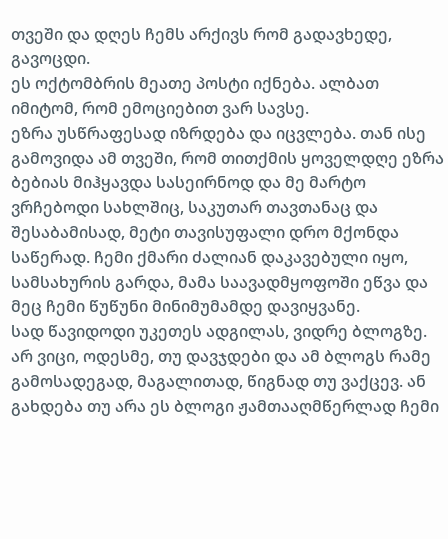თვეში და დღეს ჩემს არქივს რომ გადავხედე, გავოცდი.
ეს ოქტომბრის მეათე პოსტი იქნება. ალბათ იმიტომ, რომ ემოციებით ვარ სავსე.
ეზრა უსწრაფესად იზრდება და იცვლება. თან ისე გამოვიდა ამ თვეში, რომ თითქმის ყოველდღე ეზრა ბებიას მიჰყავდა სასეირნოდ და მე მარტო ვრჩებოდი სახლშიც, საკუთარ თავთანაც და შესაბამისად, მეტი თავისუფალი დრო მქონდა საწერად. ჩემი ქმარი ძალიან დაკავებული იყო, სამსახურის გარდა, მამა საავადმყოფოში ეწვა და მეც ჩემი წუწუნი მინიმუმამდე დავიყვანე.
სად წავიდოდი უკეთეს ადგილას, ვიდრე ბლოგზე.
არ ვიცი, ოდესმე, თუ დავჯდები და ამ ბლოგს რამე გამოსადეგად, მაგალითად, წიგნად თუ ვაქცევ. ან გახდება თუ არა ეს ბლოგი ჟამთააღმწერლად ჩემი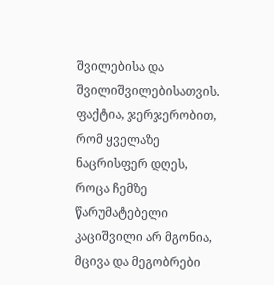შვილებისა და შვილიშვილებისათვის. ფაქტია, ჯერჯერობით, რომ ყველაზე ნაცრისფერ დღეს, როცა ჩემზე წარუმატებელი კაციშვილი არ მგონია, მცივა და მეგობრები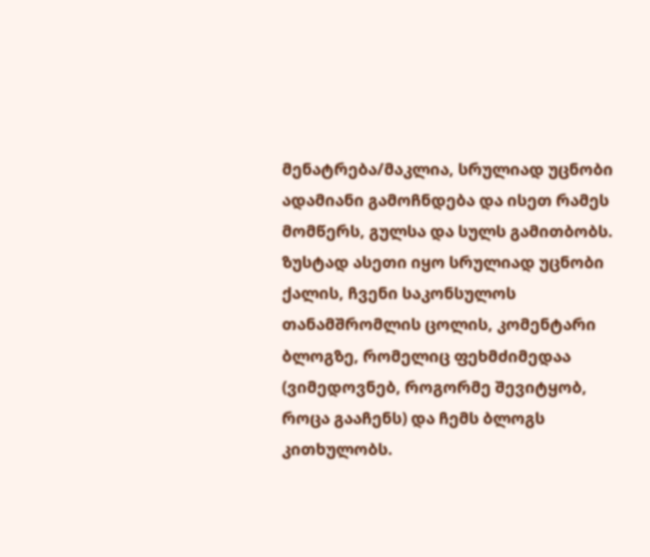მენატრება/მაკლია, სრულიად უცნობი ადამიანი გამოჩნდება და ისეთ რამეს მომწერს, გულსა და სულს გამითბობს.
ზუსტად ასეთი იყო სრულიად უცნობი ქალის, ჩვენი საკონსულოს თანამშრომლის ცოლის, კომენტარი ბლოგზე, რომელიც ფეხმძიმედაა (ვიმედოვნებ, როგორმე შევიტყობ, როცა გააჩენს) და ჩემს ბლოგს კითხულობს.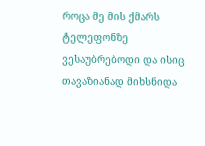როცა მე მის ქმარს ტელეფონზე ვესაუბრებოდი და ისიც თავაზიანად მიხსნიდა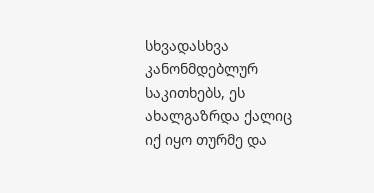სხვადასხვა კანონმდებლურ საკითხებს, ეს ახალგაზრდა ქალიც იქ იყო თურმე და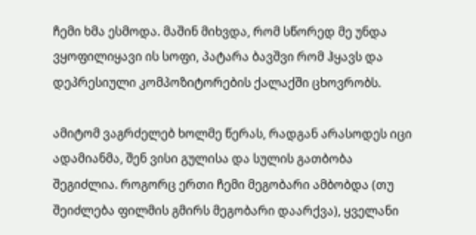ჩემი ხმა ესმოდა. მაშინ მიხვდა, რომ სწორედ მე უნდა ვყოფილიყავი ის სოფი, პატარა ბავშვი რომ ჰყავს და დეპრესიული კომპოზიტორების ქალაქში ცხოვრობს.

ამიტომ ვაგრძელებ ხოლმე წერას, რადგან არასოდეს იცი ადამიანმა, შენ ვისი გულისა და სულის გათბობა შეგიძლია. როგორც ერთი ჩემი მეგობარი ამბობდა (თუ შეიძლება ფილმის გმირს მეგობარი დაარქვა), ყველანი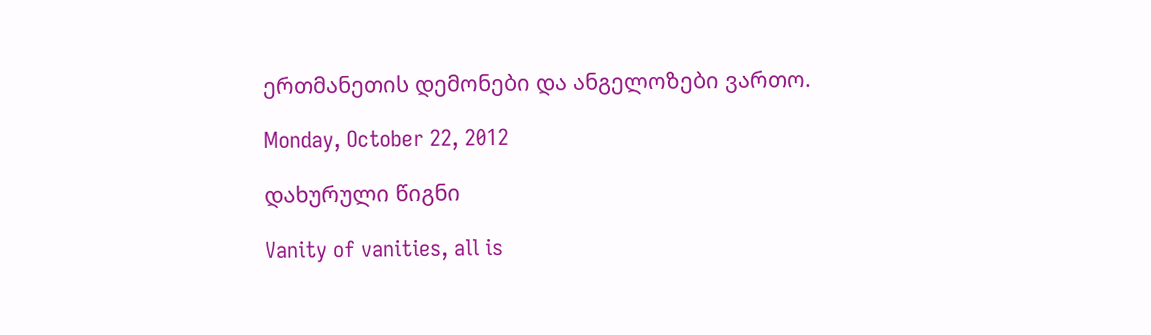ერთმანეთის დემონები და ანგელოზები ვართო.

Monday, October 22, 2012

დახურული წიგნი

Vanity of vanities, all is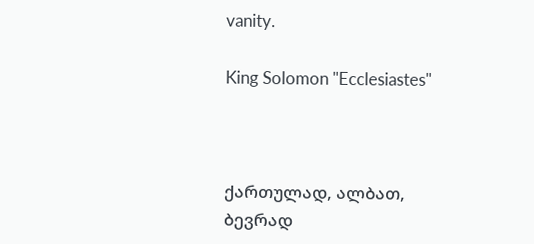vanity.

King Solomon "Ecclesiastes"



ქართულად, ალბათ, ბევრად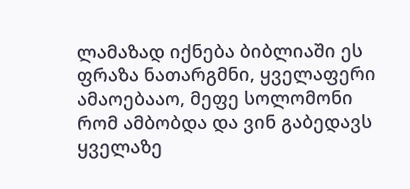ლამაზად იქნება ბიბლიაში ეს ფრაზა ნათარგმნი, ყველაფერი ამაოებააო, მეფე სოლომონი რომ ამბობდა და ვინ გაბედავს ყველაზე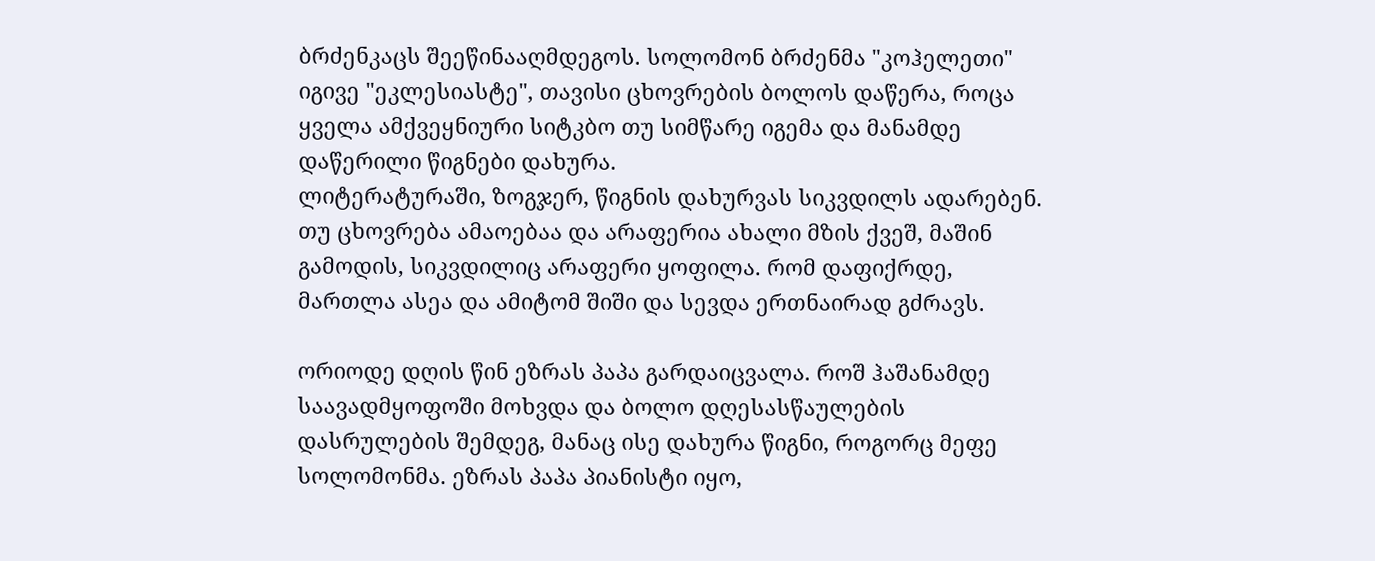ბრძენკაცს შეეწინააღმდეგოს. სოლომონ ბრძენმა "კოჰელეთი" იგივე "ეკლესიასტე", თავისი ცხოვრების ბოლოს დაწერა, როცა ყველა ამქვეყნიური სიტკბო თუ სიმწარე იგემა და მანამდე დაწერილი წიგნები დახურა.
ლიტერატურაში, ზოგჯერ, წიგნის დახურვას სიკვდილს ადარებენ.
თუ ცხოვრება ამაოებაა და არაფერია ახალი მზის ქვეშ, მაშინ გამოდის, სიკვდილიც არაფერი ყოფილა. რომ დაფიქრდე, მართლა ასეა და ამიტომ შიში და სევდა ერთნაირად გძრავს.

ორიოდე დღის წინ ეზრას პაპა გარდაიცვალა. როშ ჰაშანამდე საავადმყოფოში მოხვდა და ბოლო დღესასწაულების დასრულების შემდეგ, მანაც ისე დახურა წიგნი, როგორც მეფე სოლომონმა. ეზრას პაპა პიანისტი იყო,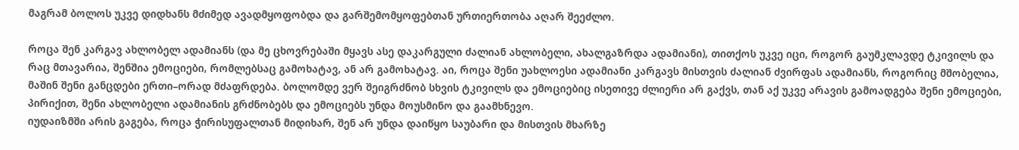მაგრამ ბოლოს უკვე დიდხანს მძიმედ ავადმყოფობდა და გარშემომყოფებთან ურთიერთობა აღარ შეეძლო.

როცა შენ კარგავ ახლობელ ადამიანს (და მე ცხოვრებაში მყავს ასე დაკარგული ძალიან ახლობელი, ახალგაზრდა ადამიანი), თითქოს უკვე იცი, როგორ გაუმკლავდე ტკივილს და რაც მთავარია, შენშია ემოციები, რომლებსაც გამოხატავ, ან არ გამოხატავ. აი, როცა შენი უახლოესი ადამიანი კარგავს მისთვის ძალიან ძვირფას ადამიანს, როგორიც მშობელია, მაშინ შენი განცდები ერთი–ორად მძაფრდება. ბოლომდე ვერ შეიგრძნობ სხვის ტკივილს და ემოციებიც ისეთივე ძლიერი არ გაქვს, თან აქ უკვე არავის გამოადგება შენი ემოციები, პირიქით, შენი ახლობელი ადამიანის გრძნობებს და ემოციებს უნდა მოუსმინო და გაამხნევო.
იუდაიზმში არის გაგება, როცა ჭირისუფალთან მიდიხარ, შენ არ უნდა დაიწყო საუბარი და მისთვის მხარზე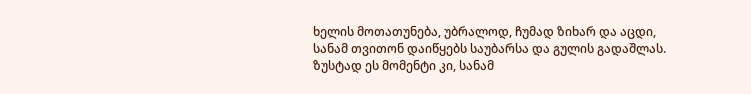ხელის მოთათუნება, უბრალოდ, ჩუმად ზიხარ და აცდი, სანამ თვითონ დაიწყებს საუბარსა და გულის გადაშლას.
ზუსტად ეს მომენტი კი, სანამ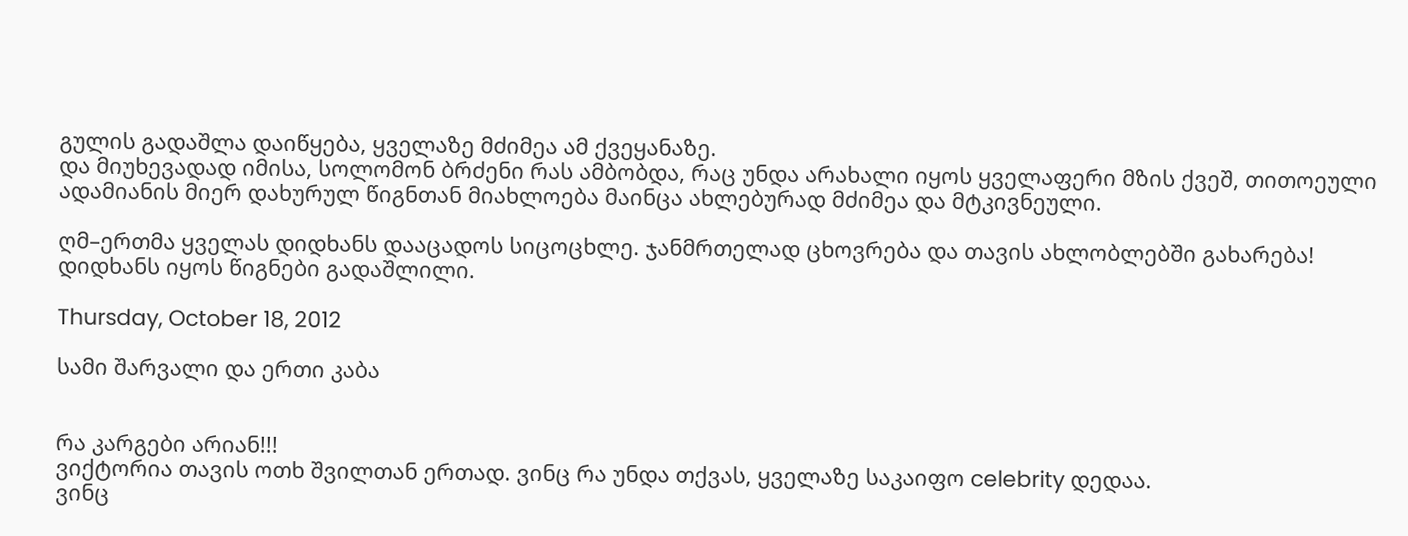გულის გადაშლა დაიწყება, ყველაზე მძიმეა ამ ქვეყანაზე.
და მიუხევადად იმისა, სოლომონ ბრძენი რას ამბობდა, რაც უნდა არახალი იყოს ყველაფერი მზის ქვეშ, თითოეული ადამიანის მიერ დახურულ წიგნთან მიახლოება მაინცა ახლებურად მძიმეა და მტკივნეული.

ღმ–ერთმა ყველას დიდხანს დააცადოს სიცოცხლე. ჯანმრთელად ცხოვრება და თავის ახლობლებში გახარება!
დიდხანს იყოს წიგნები გადაშლილი.

Thursday, October 18, 2012

სამი შარვალი და ერთი კაბა


რა კარგები არიან!!!
ვიქტორია თავის ოთხ შვილთან ერთად. ვინც რა უნდა თქვას, ყველაზე საკაიფო celebrity დედაა.
ვინც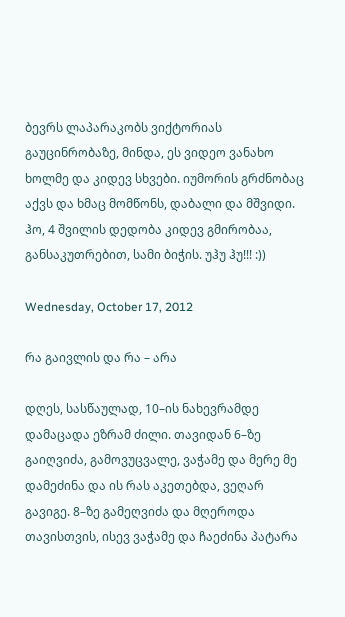ბევრს ლაპარაკობს ვიქტორიას გაუცინრობაზე, მინდა, ეს ვიდეო ვანახო ხოლმე და კიდევ სხვები. იუმორის გრძნობაც აქვს და ხმაც მომწონს, დაბალი და მშვიდი.
ჰო, 4 შვილის დედობა კიდევ გმირობაა, განსაკუთრებით, სამი ბიჭის. უჰუ ჰუ!!! :))

Wednesday, October 17, 2012

რა გაივლის და რა – არა

დღეს, სასწაულად, 10–ის ნახევრამდე დამაცადა ეზრამ ძილი. თავიდან 6–ზე გაიღვიძა, გამოვუცვალე, ვაჭამე და მერე მე დამეძინა და ის რას აკეთებდა, ვეღარ გავიგე. 8–ზე გამეღვიძა და მღეროდა თავისთვის, ისევ ვაჭამე და ჩაეძინა პატარა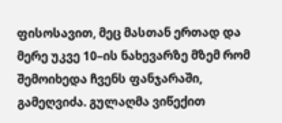ფისოსავით, მეც მასთან ერთად და მერე უკვე 10–ის ნახევარზე მზემ რომ შემოიხედა ჩვენს ფანჯარაში, გამეღვიძა. გულაღმა ვიწექით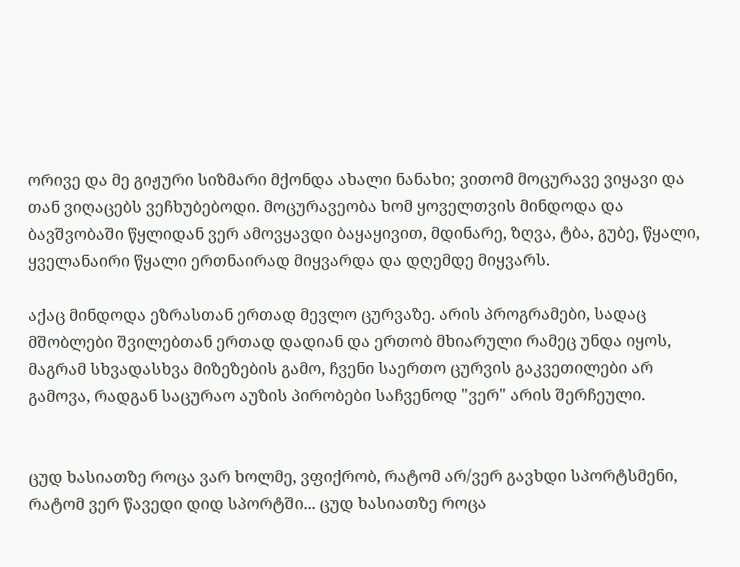ორივე და მე გიჟური სიზმარი მქონდა ახალი ნანახი; ვითომ მოცურავე ვიყავი და თან ვიღაცებს ვეჩხუბებოდი. მოცურავეობა ხომ ყოველთვის მინდოდა და ბავშვობაში წყლიდან ვერ ამოვყავდი ბაყაყივით, მდინარე, ზღვა, ტბა, გუბე, წყალი, ყველანაირი წყალი ერთნაირად მიყვარდა და დღემდე მიყვარს.

აქაც მინდოდა ეზრასთან ერთად მევლო ცურვაზე. არის პროგრამები, სადაც მშობლები შვილებთან ერთად დადიან და ერთობ მხიარული რამეც უნდა იყოს, მაგრამ სხვადასხვა მიზეზების გამო, ჩვენი საერთო ცურვის გაკვეთილები არ გამოვა, რადგან საცურაო აუზის პირობები საჩვენოდ "ვერ" არის შერჩეული.


ცუდ ხასიათზე როცა ვარ ხოლმე, ვფიქრობ, რატომ არ/ვერ გავხდი სპორტსმენი, რატომ ვერ წავედი დიდ სპორტში... ცუდ ხასიათზე როცა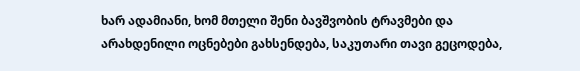ხარ ადამიანი, ხომ მთელი შენი ბავშვობის ტრავმები და არახდენილი ოცნებები გახსენდება, საკუთარი თავი გეცოდება,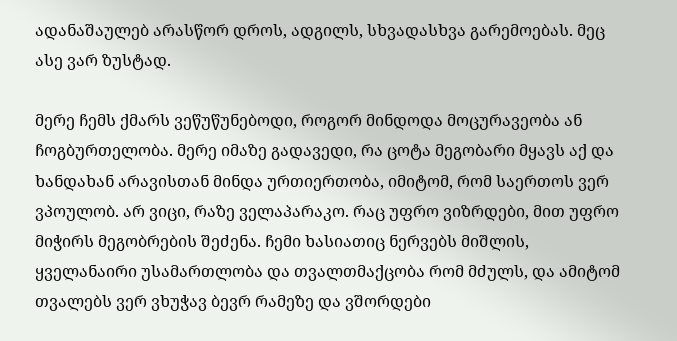ადანაშაულებ არასწორ დროს, ადგილს, სხვადასხვა გარემოებას. მეც ასე ვარ ზუსტად.

მერე ჩემს ქმარს ვეწუწუნებოდი, როგორ მინდოდა მოცურავეობა ან ჩოგბურთელობა. მერე იმაზე გადავედი, რა ცოტა მეგობარი მყავს აქ და ხანდახან არავისთან მინდა ურთიერთობა, იმიტომ, რომ საერთოს ვერ ვპოულობ. არ ვიცი, რაზე ველაპარაკო. რაც უფრო ვიზრდები, მით უფრო მიჭირს მეგობრების შეძენა. ჩემი ხასიათიც ნერვებს მიშლის, ყველანაირი უსამართლობა და თვალთმაქცობა რომ მძულს, და ამიტომ თვალებს ვერ ვხუჭავ ბევრ რამეზე და ვშორდები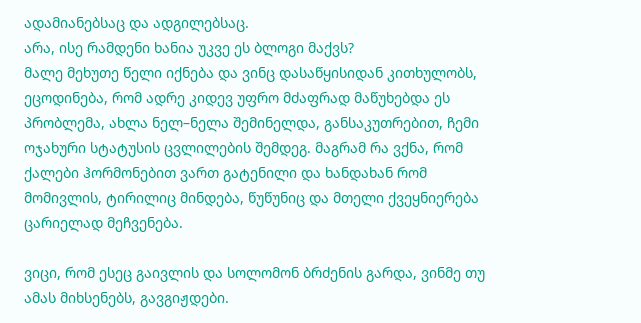ადამიანებსაც და ადგილებსაც.
არა, ისე რამდენი ხანია უკვე ეს ბლოგი მაქვს?
მალე მეხუთე წელი იქნება და ვინც დასაწყისიდან კითხულობს, ეცოდინება, რომ ადრე კიდევ უფრო მძაფრად მაწუხებდა ეს პრობლემა, ახლა ნელ–ნელა შემინელდა, განსაკუთრებით, ჩემი ოჯახური სტატუსის ცვლილების შემდეგ. მაგრამ რა ვქნა, რომ ქალები ჰორმონებით ვართ გატენილი და ხანდახან რომ მომივლის, ტირილიც მინდება, წუწუნიც და მთელი ქვეყნიერება ცარიელად მეჩვენება.

ვიცი, რომ ესეც გაივლის და სოლომონ ბრძენის გარდა, ვინმე თუ ამას მიხსენებს, გავგიჟდები.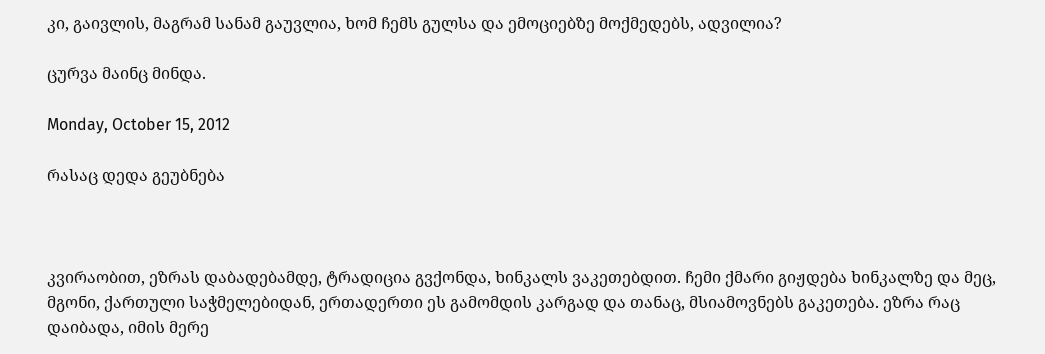კი, გაივლის, მაგრამ სანამ გაუვლია, ხომ ჩემს გულსა და ემოციებზე მოქმედებს, ადვილია?

ცურვა მაინც მინდა.

Monday, October 15, 2012

რასაც დედა გეუბნება



კვირაობით, ეზრას დაბადებამდე, ტრადიცია გვქონდა, ხინკალს ვაკეთებდით. ჩემი ქმარი გიჟდება ხინკალზე და მეც, მგონი, ქართული საჭმელებიდან, ერთადერთი ეს გამომდის კარგად და თანაც, მსიამოვნებს გაკეთება. ეზრა რაც დაიბადა, იმის მერე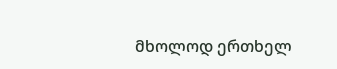მხოლოდ ერთხელ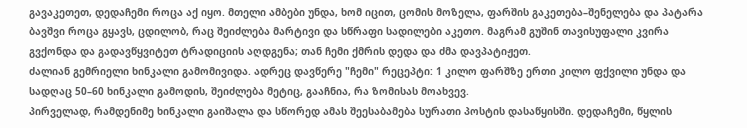გავაკეთეთ, დედაჩემი როცა აქ იყო. მთელი ამბები უნდა, ხომ იცით, ცომის მოზელა, ფარშის გაკეთება–შენელება და პატარა ბავშვი როცა გყავს, ცდილობ, რაც შეიძლება მარტივი და სწრაფი სადილები აკეთო. მაგრამ გუშინ თავისუფალი კვირა გვქონდა და გადავწყვიტეთ ტრადიციის აღდგენა; თან ჩემი ქმრის დედა და ძმა დავპატიჟეთ.
ძალიან გემრიელი ხინკალი გამომივიდა. ადრეც დავწერე "ჩემი" რეცეპტი: 1 კილო ფარშზე ერთი კილო ფქვილი უნდა და სადღაც 50–60 ხინკალი გამოდის, შეიძლება მეტიც, გააჩნია, რა ზომისას მოახვევ.
პირველად, რამდენიმე ხინკალი გაიშალა და სწორედ ამას შეესაბამება სურათი პოსტის დასაწყისში. დედაჩემი, წყლის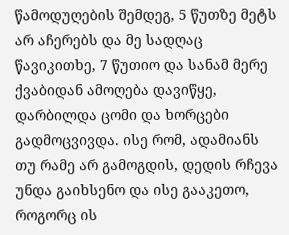წამოდუღების შემდეგ, 5 წუთზე მეტს არ აჩერებს და მე სადღაც წავიკითხე, 7 წუთიო და სანამ მერე ქვაბიდან ამოღება დავიწყე, დარბილდა ცომი და ხორცები გადმოცვივდა. ისე რომ, ადამიანს თუ რამე არ გამოგდის, დედის რჩევა უნდა გაიხსენო და ისე გააკეთო, როგორც ის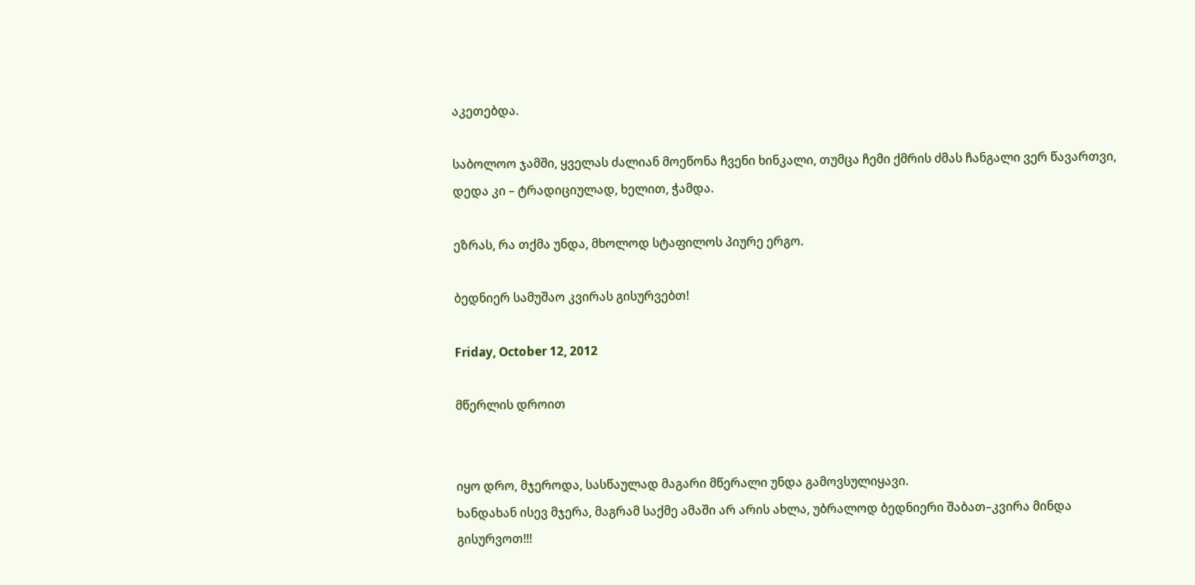აკეთებდა.

საბოლოო ჯამში, ყველას ძალიან მოეწონა ჩვენი ხინკალი, თუმცა ჩემი ქმრის ძმას ჩანგალი ვერ წავართვი, დედა კი – ტრადიციულად, ხელით, ჭამდა.

ეზრას, რა თქმა უნდა, მხოლოდ სტაფილოს პიურე ერგო.

ბედნიერ სამუშაო კვირას გისურვებთ!

Friday, October 12, 2012

მწერლის დროით


იყო დრო, მჯეროდა, სასწაულად მაგარი მწერალი უნდა გამოვსულიყავი.
ხანდახან ისევ მჯერა, მაგრამ საქმე ამაში არ არის ახლა, უბრალოდ ბედნიერი შაბათ–კვირა მინდა გისურვოთ!!!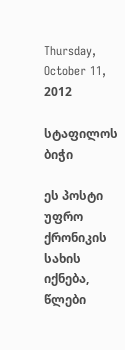Thursday, October 11, 2012

სტაფილოს ბიჭი

ეს პოსტი უფრო ქრონიკის სახის იქნება, წლები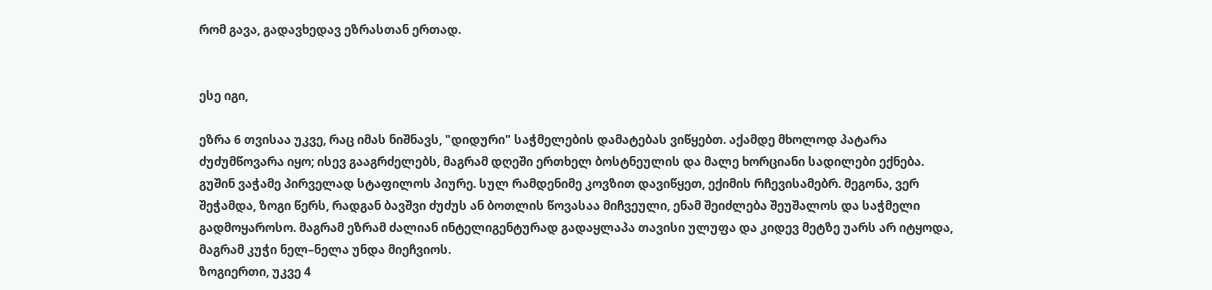რომ გავა, გადავხედავ ეზრასთან ერთად.


ესე იგი,

ეზრა 6 თვისაა უკვე, რაც იმას ნიშნავს, "დიდური" საჭმელების დამატებას ვიწყებთ. აქამდე მხოლოდ პატარა ძუძუმწოვარა იყო; ისევ გააგრძელებს, მაგრამ დღეში ერთხელ ბოსტნეულის და მალე ხორციანი სადილები ექნება.
გუშინ ვაჭამე პირველად სტაფილოს პიურე. სულ რამდენიმე კოვზით დავიწყეთ, ექიმის რჩევისამებრ. მეგონა, ვერ შეჭამდა, ზოგი წერს, რადგან ბავშვი ძუძუს ან ბოთლის წოვასაა მიჩვეული, ენამ შეიძლება შეუშალოს და საჭმელი გადმოყაროსო. მაგრამ ეზრამ ძალიან ინტელიგენტურად გადაყლაპა თავისი ულუფა და კიდევ მეტზე უარს არ იტყოდა, მაგრამ კუჭი ნელ–ნელა უნდა მიეჩვიოს.
ზოგიერთი, უკვე 4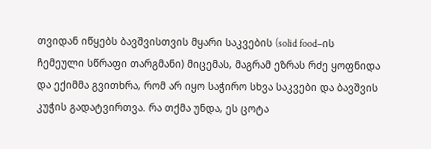თვიდან იწყებს ბავშვისთვის მყარი საკვების (solid food–ის ჩემეული სწრაფი თარგმანი) მიცემას, მაგრამ ეზრას რძე ყოფნიდა და ექიმმა გვითხრა, რომ არ იყო საჭირო სხვა საკვები და ბავშვის კუჭის გადატვირთვა. რა თქმა უნდა, ეს ცოტა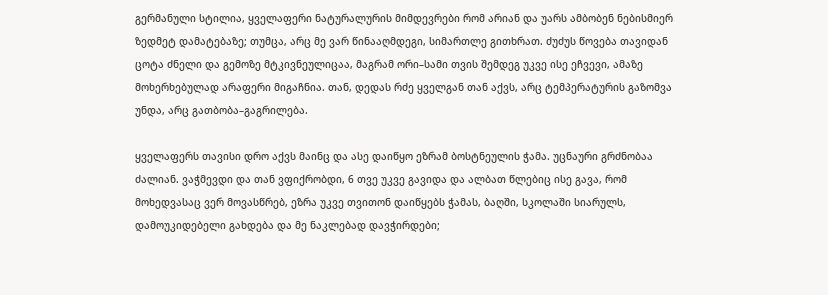გერმანული სტილია, ყველაფერი ნატურალურის მიმდევრები რომ არიან და უარს ამბობენ ნებისმიერ ზედმეტ დამატებაზე; თუმცა, არც მე ვარ წინააღმდეგი, სიმართლე გითხრათ. ძუძუს წოვება თავიდან ცოტა ძნელი და გემოზე მტკივნეულიცაა, მაგრამ ორი–სამი თვის შემდეგ უკვე ისე ეჩვევი, ამაზე მოხერხებულად არაფერი მიგაჩნია. თან, დედას რძე ყველგან თან აქვს, არც ტემპერატურის გაზომვა უნდა, არც გათბობა–გაგრილება.

ყველაფერს თავისი დრო აქვს მაინც და ასე დაიწყო ეზრამ ბოსტნეულის ჭამა. უცნაური გრძნობაა ძალიან. ვაჭმევდი და თან ვფიქრობდი, 6 თვე უკვე გავიდა და ალბათ წლებიც ისე გავა, რომ მოხედვასაც ვერ მოვასწრებ, ეზრა უკვე თვითონ დაიწყებს ჭამას, ბაღში, სკოლაში სიარულს, დამოუკიდებელი გახდება და მე ნაკლებად დავჭირდები;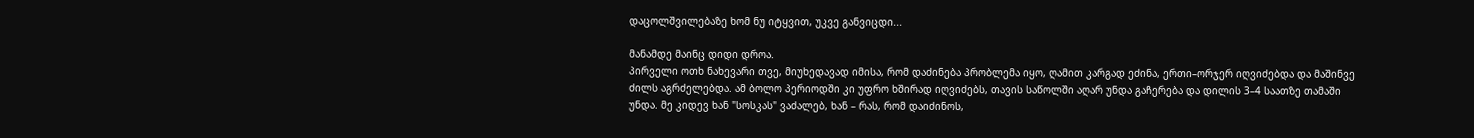დაცოლშვილებაზე ხომ ნუ იტყვით, უკვე განვიცდი...

მანამდე მაინც დიდი დროა.
პირველი ოთხ ნახევარი თვე, მიუხედავად იმისა, რომ დაძინება პრობლემა იყო, ღამით კარგად ეძინა, ერთი–ორჯერ იღვიძებდა და მაშინვე ძილს აგრძელებდა. ამ ბოლო პერიოდში კი უფრო ხშირად იღვიძებს, თავის საწოლში აღარ უნდა გაჩერება და დილის 3–4 საათზე თამაში უნდა. მე კიდევ ხან "სოსკას" ვაძალებ, ხან – რას, რომ დაიძინოს,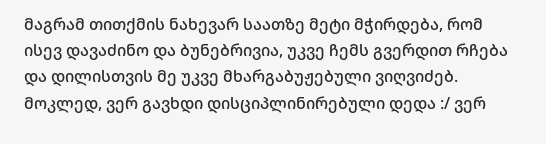მაგრამ თითქმის ნახევარ საათზე მეტი მჭირდება, რომ ისევ დავაძინო და ბუნებრივია, უკვე ჩემს გვერდით რჩება და დილისთვის მე უკვე მხარგაბუჟებული ვიღვიძებ.
მოკლედ, ვერ გავხდი დისციპლინირებული დედა :/ ვერ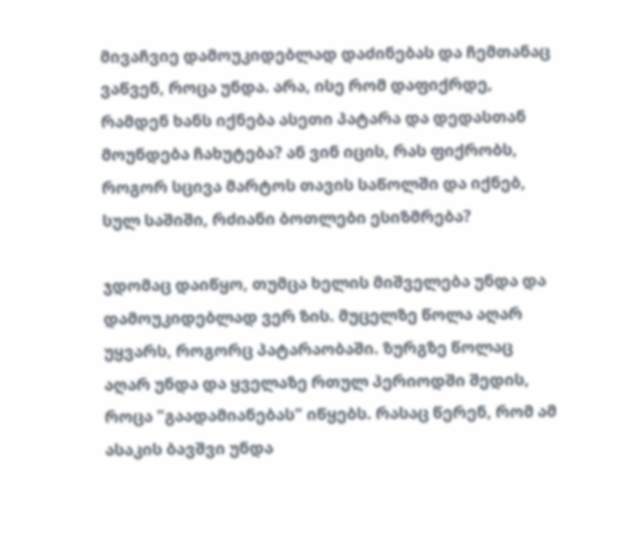მივაჩვიე დამოუკიდებლად დაძინებას და ჩემთანაც ვაწვენ, როცა უნდა. არა, ისე რომ დაფიქრდე, რამდენ ხანს იქნება ასეთი პატარა და დედასთან მოუნდება ჩახუტება? ან ვინ იცის, რას ფიქრობს, როგორ სცივა მარტოს თავის საწოლში და იქნებ, სულ საშიში, რძიანი ბოთლები ესიზმრება?

ჯდომაც დაიწყო, თუმცა ხელის მიშველება უნდა და დამოუკიდებლად ვერ ზის. მუცელზე წოლა აღარ უყვარს, როგორც პატარაობაში. ზურგზე წოლაც აღარ უნდა და ყველაზე რთულ პერიოდში შედის, როცა "გაადამიანებას" იწყებს. რასაც წერენ, რომ ამ ასაკის ბავშვი უნდა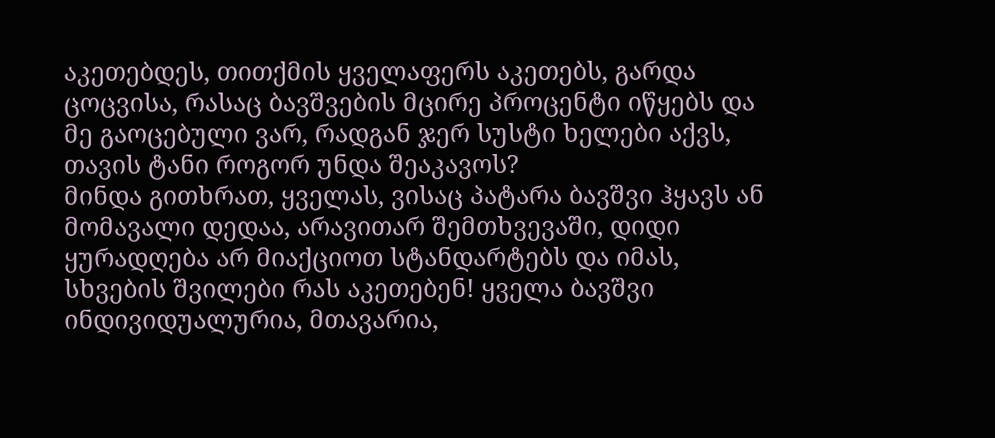აკეთებდეს, თითქმის ყველაფერს აკეთებს, გარდა ცოცვისა, რასაც ბავშვების მცირე პროცენტი იწყებს და მე გაოცებული ვარ, რადგან ჯერ სუსტი ხელები აქვს, თავის ტანი როგორ უნდა შეაკავოს?
მინდა გითხრათ, ყველას, ვისაც პატარა ბავშვი ჰყავს ან მომავალი დედაა, არავითარ შემთხვევაში, დიდი ყურადღება არ მიაქციოთ სტანდარტებს და იმას, სხვების შვილები რას აკეთებენ! ყველა ბავშვი ინდივიდუალურია, მთავარია,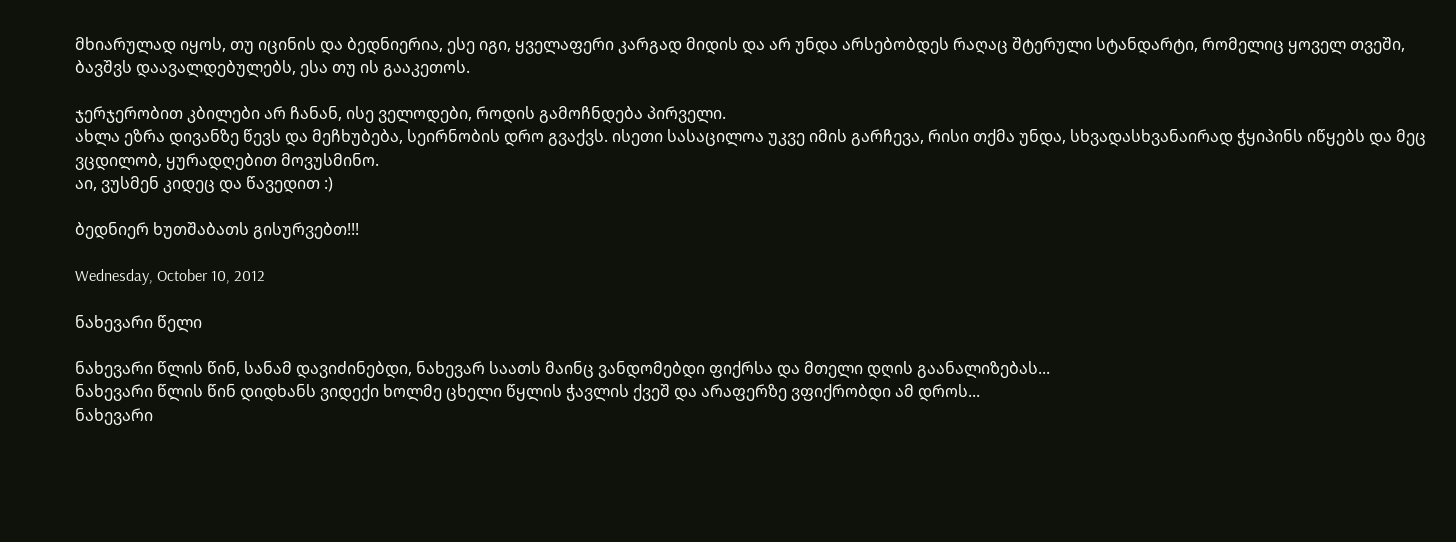მხიარულად იყოს, თუ იცინის და ბედნიერია, ესე იგი, ყველაფერი კარგად მიდის და არ უნდა არსებობდეს რაღაც შტერული სტანდარტი, რომელიც ყოველ თვეში, ბავშვს დაავალდებულებს, ესა თუ ის გააკეთოს.

ჯერჯერობით კბილები არ ჩანან, ისე ველოდები, როდის გამოჩნდება პირველი.
ახლა ეზრა დივანზე წევს და მეჩხუბება, სეირნობის დრო გვაქვს. ისეთი სასაცილოა უკვე იმის გარჩევა, რისი თქმა უნდა, სხვადასხვანაირად ჭყიპინს იწყებს და მეც ვცდილობ, ყურადღებით მოვუსმინო.
აი, ვუსმენ კიდეც და წავედით :)

ბედნიერ ხუთშაბათს გისურვებთ!!!

Wednesday, October 10, 2012

ნახევარი წელი

ნახევარი წლის წინ, სანამ დავიძინებდი, ნახევარ საათს მაინც ვანდომებდი ფიქრსა და მთელი დღის გაანალიზებას...
ნახევარი წლის წინ დიდხანს ვიდექი ხოლმე ცხელი წყლის ჭავლის ქვეშ და არაფერზე ვფიქრობდი ამ დროს...
ნახევარი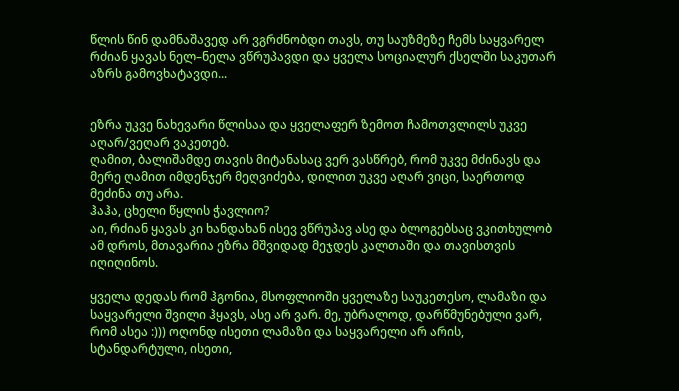წლის წინ დამნაშავედ არ ვგრძნობდი თავს, თუ საუზმეზე ჩემს საყვარელ რძიან ყავას ნელ–ნელა ვწრუპავდი და ყველა სოციალურ ქსელში საკუთარ აზრს გამოვხატავდი...


ეზრა უკვე ნახევარი წლისაა და ყველაფერ ზემოთ ჩამოთვლილს უკვე აღარ/ვეღარ ვაკეთებ.
ღამით, ბალიშამდე თავის მიტანასაც ვერ ვასწრებ, რომ უკვე მძინავს და მერე ღამით იმდენჯერ მეღვიძება, დილით უკვე აღარ ვიცი, საერთოდ მეძინა თუ არა.
ჰაჰა, ცხელი წყლის ჭავლიო?
აი, რძიან ყავას კი ხანდახან ისევ ვწრუპავ ასე და ბლოგებსაც ვკითხულობ ამ დროს, მთავარია ეზრა მშვიდად მეჯდეს კალთაში და თავისთვის იღიღინოს.

ყველა დედას რომ ჰგონია, მსოფლიოში ყველაზე საუკეთესო, ლამაზი და საყვარელი შვილი ჰყავს, ასე არ ვარ. მე, უბრალოდ, დარწმუნებული ვარ, რომ ასეა :))) ოღონდ ისეთი ლამაზი და საყვარელი არ არის, სტანდარტული, ისეთი,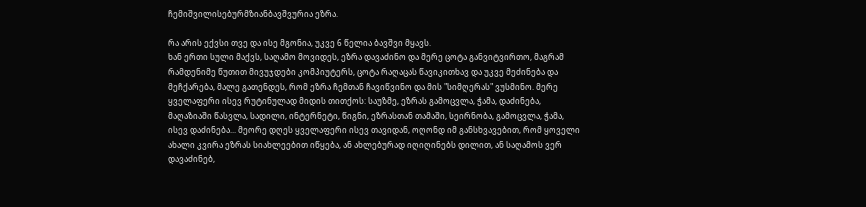ჩემიშვილისებურმზიანბავშვურია ეზრა.

რა არის ექვსი თვე და ისე მგონია, უკვე 6 წელია ბავშვი მყავს.
ხან ერთი სული მაქვს, საღამო მოვიდეს, ეზრა დავაძინო და მერე ცოტა განვიტვირთო, მაგრამ რამდენიმე წუთით მივუჯდები კომპიუტერს, ცოტა რაღაცას წავიკითხავ და უკვე მეძინება და მეჩქარება, მალე გათენდეს, რომ ეზრა ჩემთან ჩავიწვინო და მის "სიმღერას" ვუსმინო. მერე ყველაფერი ისევ რუტინულად მიდის თითქოს: საუზმე, ეზრას გამოცვლა, ჭამა, დაძინება, მაღაზიაში წასვლა, სადილი, ინტერნეტი, წიგნი, ეზრასთან თამაში, სეირნობა, გამოცვლა, ჭამა, ისევ დაძინება... მეორე დღეს ყველაფერი ისევ თავიდან, ოღონდ იმ განსხვავებით, რომ ყოველი ახალი კვირა ეზრას სიახლეებით იწყება, ან ახლებურად იღიღინებს დილით, ან საღამოს ვერ დავაძინებ,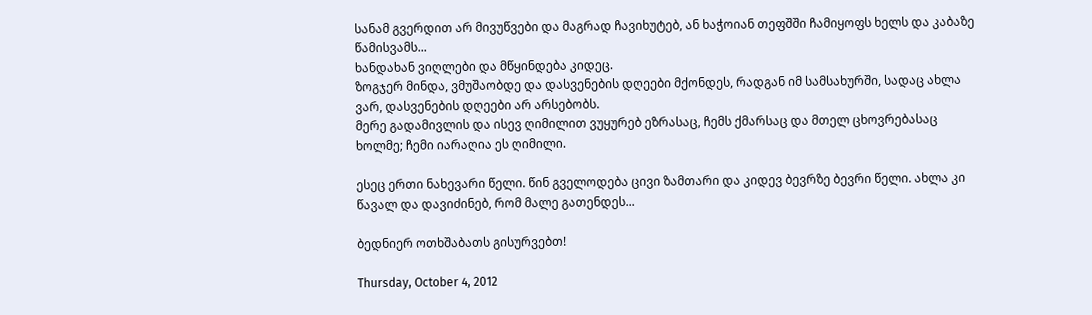სანამ გვერდით არ მივუწვები და მაგრად ჩავიხუტებ, ან ხაჭოიან თეფშში ჩამიყოფს ხელს და კაბაზე წამისვამს...
ხანდახან ვიღლები და მწყინდება კიდეც.
ზოგჯერ მინდა, ვმუშაობდე და დასვენების დღეები მქონდეს, რადგან იმ სამსახურში, სადაც ახლა ვარ, დასვენების დღეები არ არსებობს.
მერე გადამივლის და ისევ ღიმილით ვუყურებ ეზრასაც, ჩემს ქმარსაც და მთელ ცხოვრებასაც ხოლმე; ჩემი იარაღია ეს ღიმილი.

ესეც ერთი ნახევარი წელი. წინ გველოდება ცივი ზამთარი და კიდევ ბევრზე ბევრი წელი. ახლა კი წავალ და დავიძინებ, რომ მალე გათენდეს...

ბედნიერ ოთხშაბათს გისურვებთ!

Thursday, October 4, 2012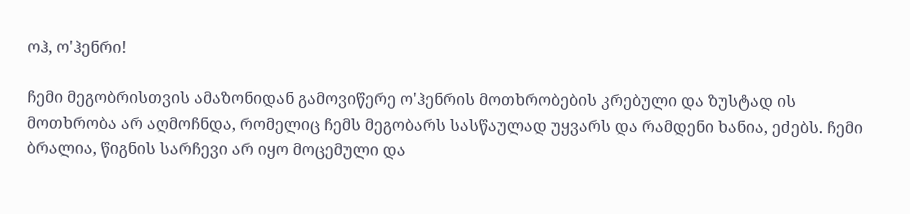ოჰ, ო'ჰენრი!

ჩემი მეგობრისთვის ამაზონიდან გამოვიწერე ო'ჰენრის მოთხრობების კრებული და ზუსტად ის მოთხრობა არ აღმოჩნდა, რომელიც ჩემს მეგობარს სასწაულად უყვარს და რამდენი ხანია, ეძებს. ჩემი ბრალია, წიგნის სარჩევი არ იყო მოცემული და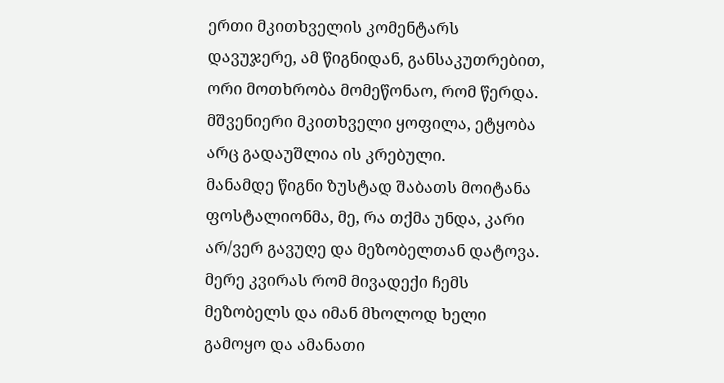ერთი მკითხველის კომენტარს დავუჯერე, ამ წიგნიდან, განსაკუთრებით, ორი მოთხრობა მომეწონაო, რომ წერდა. მშვენიერი მკითხველი ყოფილა, ეტყობა არც გადაუშლია ის კრებული.
მანამდე წიგნი ზუსტად შაბათს მოიტანა ფოსტალიონმა, მე, რა თქმა უნდა, კარი არ/ვერ გავუღე და მეზობელთან დატოვა. მერე კვირას რომ მივადექი ჩემს მეზობელს და იმან მხოლოდ ხელი გამოყო და ამანათი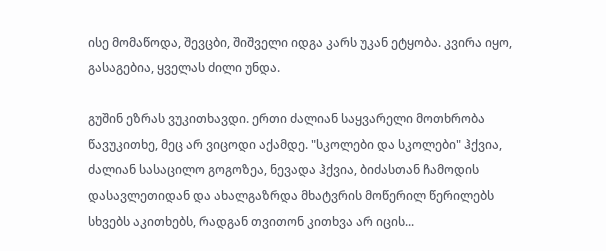ისე მომაწოდა, შევცბი, შიშველი იდგა კარს უკან ეტყობა. კვირა იყო, გასაგებია, ყველას ძილი უნდა.

გუშინ ეზრას ვუკითხავდი. ერთი ძალიან საყვარელი მოთხრობა წავუკითხე, მეც არ ვიცოდი აქამდე. "სკოლები და სკოლები" ჰქვია, ძალიან სასაცილო გოგოზეა, ნევადა ჰქვია, ბიძასთან ჩამოდის დასავლეთიდან და ახალგაზრდა მხატვრის მოწერილ წერილებს სხვებს აკითხებს, რადგან თვითონ კითხვა არ იცის...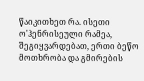წაიკითხეთ რა. ისეთი ო'ჰენრისეული რამეა, შეგიყვარდებათ, ერთი ბეწო მოთხრობა და გმირების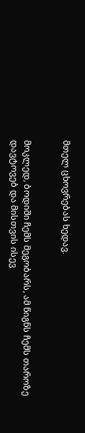მთელ ცხოვრებას ხედავ.


მოკლედ, ბოდიში ჩემს მეგობარს, ამ წიგნს ჩემს თაროზე დავტოვებ და მისთვის ისევ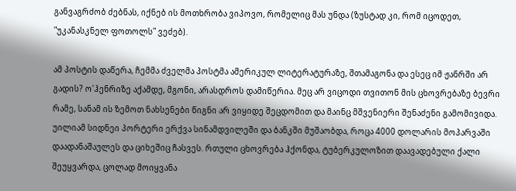განვაგრძობ ძებნას, იქნებ ის მოთხრობა ვიპოვო, რომელიც მას უნდა (ზუსტად კი, რომ იცოდეთ, "უკანასკნელ ფოთოლს" ვეძებ).

ამ პოსტის დაწერა, ჩემმა ძველმა პოსტმა ამერიკულ ლიტერატურაზე, შთამაგონა და ესეც იმ ჟანრში არ გადის? ო'ჰენრიზე აქამდე, მგონი, არასდროს დამიწერია. მეც არ ვიცოდი თვითონ მის ცხოვრებაზე ბევრი რამე, სანამ ის ზემოთ ნახსენები წიგნი არ ვიყიდე შეცდომით და მაინც მშვენიერი შენაძენი გამომივიდა.
უილიამ სიდნეი პორტერი ერქვა სინამდვილეში და ბანკში მუშაობდა, როცა 4000 დოლარის მოპარვაში დაადანაშაულეს და ციხეშიც ჩასვეს. რთული ცხოვრება ჰქონდა, ტუბერკულოზით დაავადებული ქალი შეუყვარდა, ცოლად მოიყვანა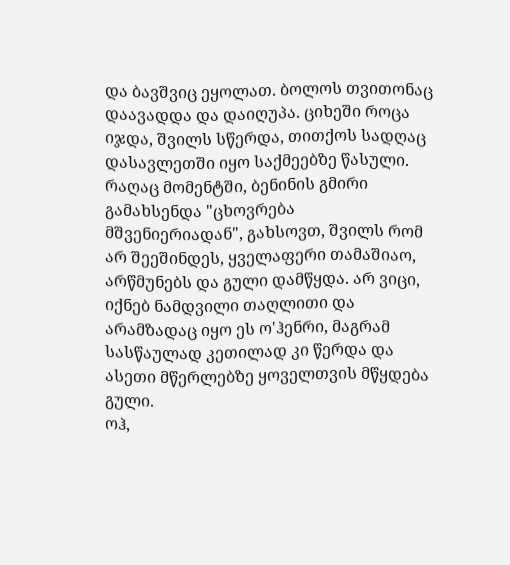და ბავშვიც ეყოლათ. ბოლოს თვითონაც დაავადდა და დაიღუპა. ციხეში როცა იჯდა, შვილს სწერდა, თითქოს სადღაც დასავლეთში იყო საქმეებზე წასული.
რაღაც მომენტში, ბენინის გმირი გამახსენდა "ცხოვრება მშვენიერიადან", გახსოვთ, შვილს რომ არ შეეშინდეს, ყველაფერი თამაშიაო, არწმუნებს და გული დამწყდა. არ ვიცი, იქნებ ნამდვილი თაღლითი და არამზადაც იყო ეს ო'ჰენრი, მაგრამ სასწაულად კეთილად კი წერდა და ასეთი მწერლებზე ყოველთვის მწყდება გული.
ოჰ,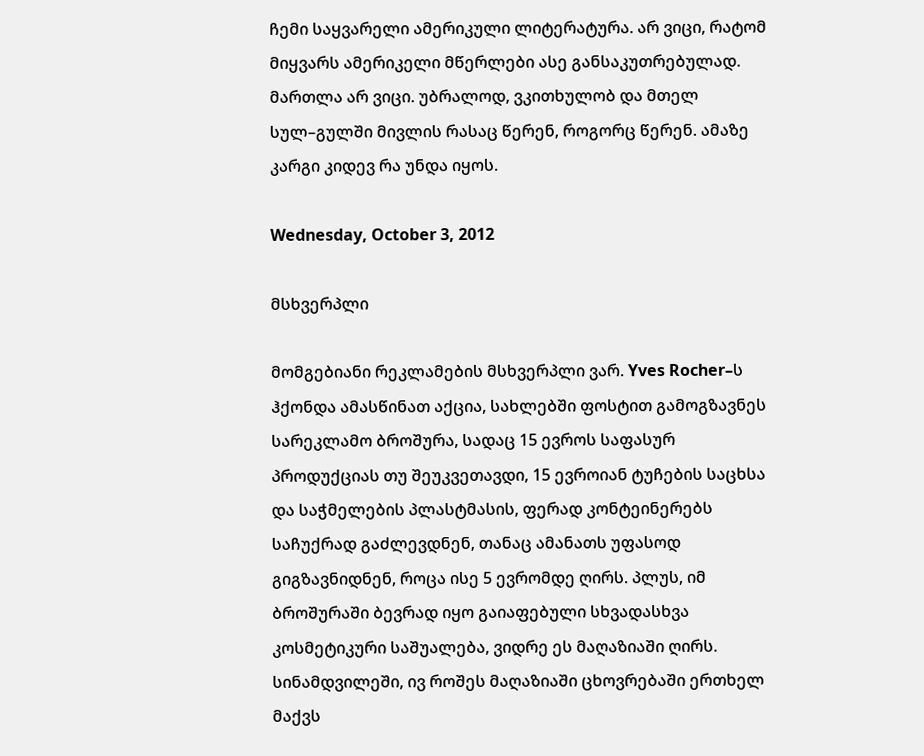ჩემი საყვარელი ამერიკული ლიტერატურა. არ ვიცი, რატომ მიყვარს ამერიკელი მწერლები ასე განსაკუთრებულად. მართლა არ ვიცი. უბრალოდ, ვკითხულობ და მთელ სულ–გულში მივლის რასაც წერენ, როგორც წერენ. ამაზე კარგი კიდევ რა უნდა იყოს.

Wednesday, October 3, 2012

მსხვერპლი

მომგებიანი რეკლამების მსხვერპლი ვარ. Yves Rocher–ს ჰქონდა ამასწინათ აქცია, სახლებში ფოსტით გამოგზავნეს სარეკლამო ბროშურა, სადაც 15 ევროს საფასურ პროდუქციას თუ შეუკვეთავდი, 15 ევროიან ტუჩების საცხსა და საჭმელების პლასტმასის, ფერად კონტეინერებს საჩუქრად გაძლევდნენ, თანაც ამანათს უფასოდ გიგზავნიდნენ, როცა ისე 5 ევრომდე ღირს. პლუს, იმ ბროშურაში ბევრად იყო გაიაფებული სხვადასხვა კოსმეტიკური საშუალება, ვიდრე ეს მაღაზიაში ღირს. სინამდვილეში, ივ როშეს მაღაზიაში ცხოვრებაში ერთხელ მაქვს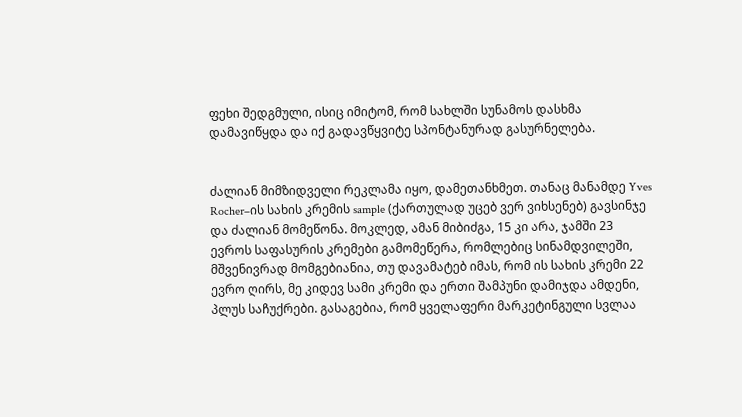ფეხი შედგმული, ისიც იმიტომ, რომ სახლში სუნამოს დასხმა დამავიწყდა და იქ გადავწყვიტე სპონტანურად გასურნელება.


ძალიან მიმზიდველი რეკლამა იყო, დამეთანხმეთ. თანაც მანამდე Yves Rocher–ის სახის კრემის sample (ქართულად უცებ ვერ ვიხსენებ) გავსინჯე და ძალიან მომეწონა. მოკლედ, ამან მიბიძგა, 15 კი არა, ჯამში 23 ევროს საფასურის კრემები გამომეწერა, რომლებიც სინამდვილეში, მშვენივრად მომგებიანია, თუ დავამატებ იმას, რომ ის სახის კრემი 22 ევრო ღირს, მე კიდევ სამი კრემი და ერთი შამპუნი დამიჯდა ამდენი, პლუს საჩუქრები. გასაგებია, რომ ყველაფერი მარკეტინგული სვლაა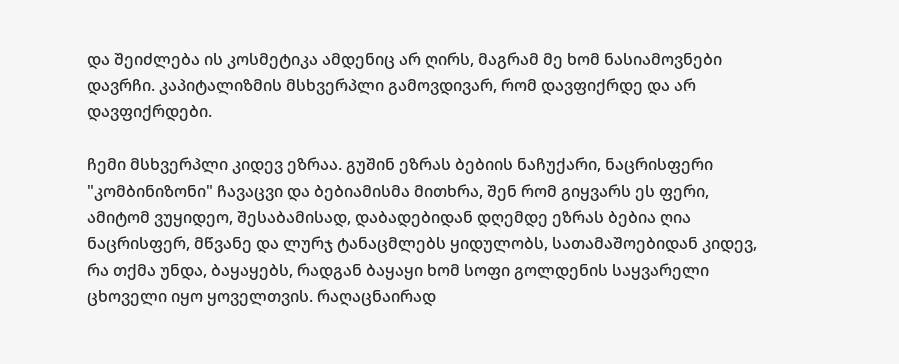და შეიძლება ის კოსმეტიკა ამდენიც არ ღირს, მაგრამ მე ხომ ნასიამოვნები დავრჩი. კაპიტალიზმის მსხვერპლი გამოვდივარ, რომ დავფიქრდე და არ დავფიქრდები.

ჩემი მსხვერპლი კიდევ ეზრაა. გუშინ ეზრას ბებიის ნაჩუქარი, ნაცრისფერი "კომბინიზონი" ჩავაცვი და ბებიამისმა მითხრა, შენ რომ გიყვარს ეს ფერი, ამიტომ ვუყიდეო, შესაბამისად, დაბადებიდან დღემდე ეზრას ბებია ღია ნაცრისფერ, მწვანე და ლურჯ ტანაცმლებს ყიდულობს, სათამაშოებიდან კიდევ, რა თქმა უნდა, ბაყაყებს, რადგან ბაყაყი ხომ სოფი გოლდენის საყვარელი ცხოველი იყო ყოველთვის. რაღაცნაირად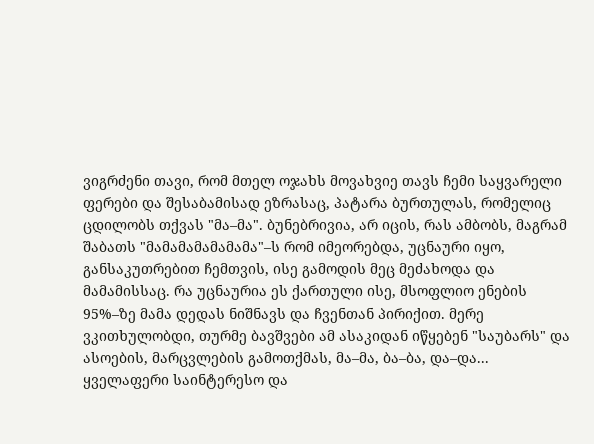ვიგრძენი თავი, რომ მთელ ოჯახს მოვახვიე თავს ჩემი საყვარელი ფერები და შესაბამისად ეზრასაც, პატარა ბურთულას, რომელიც ცდილობს თქვას "მა–მა". ბუნებრივია, არ იცის, რას ამბობს, მაგრამ შაბათს "მამამამამამამა"–ს რომ იმეორებდა, უცნაური იყო, განსაკუთრებით ჩემთვის, ისე გამოდის მეც მეძახოდა და მამამისსაც. რა უცნაურია ეს ქართული ისე, მსოფლიო ენების 95%–ზე მამა დედას ნიშნავს და ჩვენთან პირიქით. მერე ვკითხულობდი, თურმე ბავშვები ამ ასაკიდან იწყებენ "საუბარს" და ასოების, მარცვლების გამოთქმას, მა–მა, ბა–ბა, და–და...
ყველაფერი საინტერესო და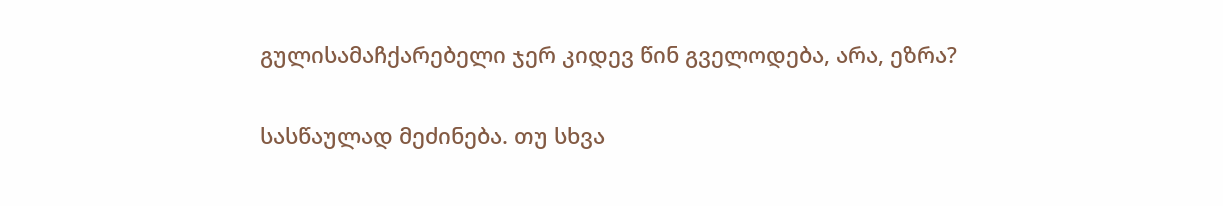გულისამაჩქარებელი ჯერ კიდევ წინ გველოდება, არა, ეზრა?

სასწაულად მეძინება. თუ სხვა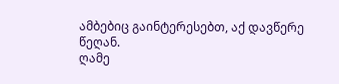ამბებიც გაინტერესებთ, აქ დავწერე წეღან.
ღამე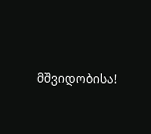მშვიდობისა!